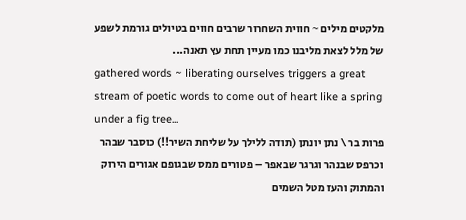מלקטים מילים ~ חווית השחרור שרבים חווים בטיולים גורמת לשפע של מלל לצאת מליבנו כמו מעיין תחת עץ תאנה...
gathered words ~ liberating ourselves triggers a great stream of poetic words to come out of heart like a spring under a fig tree...
פרות בר \ נתן יונתן (תודה ללילך על שליחת השיר!!) כוסבר שבהר וכרפס שבנהר וגרגר שבאפר – פטורים ממס שבגופם אגורים הירוק והמתוק והעז מטל השמים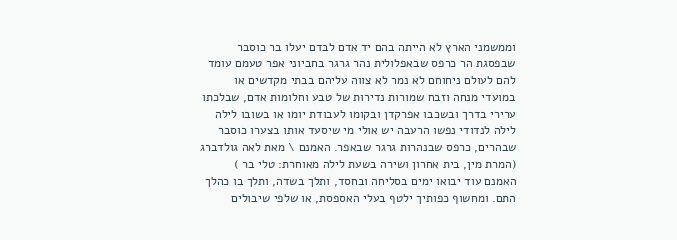וממשמני הארץ לא הייתה בהם יד אדם לבדם יעלו בר כוסבר שבפסגת הר כרפס שבאפלולית נהר גרגר בחביוני אפר טעמם עומד להם לעולם ניחוחם לא נמר לא צווה עליהם בבתי מקדשים או במועדי מנחה וזבח שמורות נדירות של טבע וחלומות אדם, שבלכתו ערירי בדרך ובשכבו אפרקדן ובקומו לעבודת יומו או בשובו לילה לילה לנדודי נפשו הרעבה יש אולי מי שיסעד אותו בצערו כוסבר שבהרים, כרפס שבנהרות גרגר שבאפר. האמנם \ מאת לאה גולדברג
(המרת מין, בית אחרון ושירה בשעת לילה מאוחרת: טלי בר )
האמנם עוד יבואו ימים בסליחה ובחסד, ותלך בשדה, ותלך בו כהלך התם. ומחשוף כפותיך ילטף בעלי האספסת, או שלפי שיבולים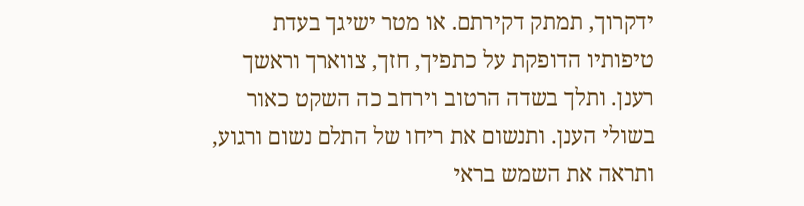ידקרוך, תמתק דקירתם. או מטר ישיגך בעדת טיפותיו הדופקת על כתפיך, חזך, צווארך וראשך רענן. ותלך בשדה הרטוב וירחב כה השקט כאור בשולי הענן. ותנשום את ריחו של התלם נשום ורגוע, ותראה את השמש בראי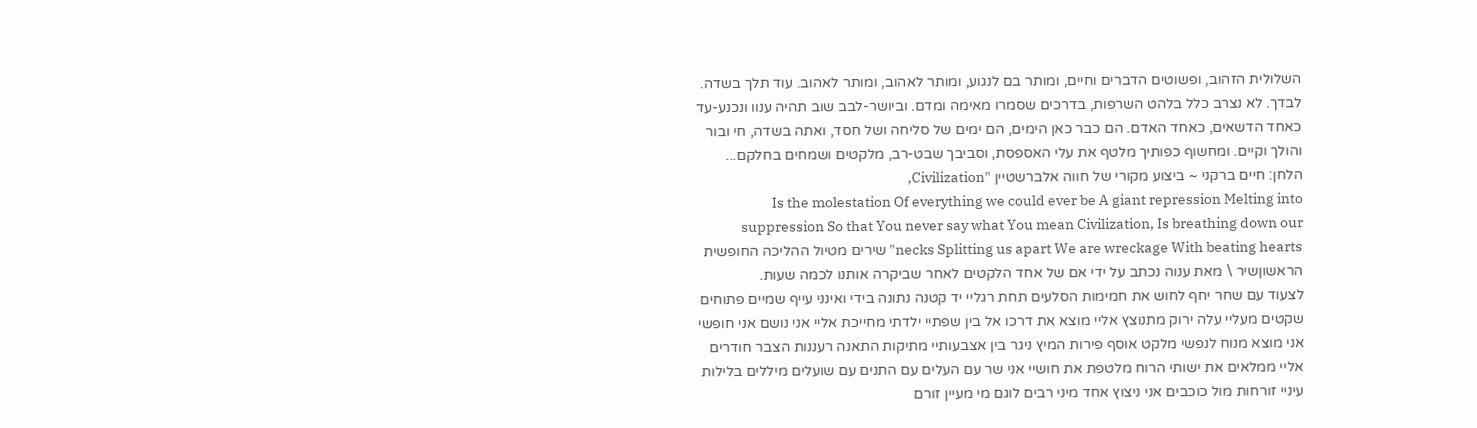השלולית הזהוב, ופשוטים הדברים וחיים, ומותר בם לנגוע, ומותר לאהוב, ומותר לאהוב. עוד תלך בשדה. לבדך. לא נצרב כלל בלהט השרפות, בדרכים שסמרו מאימה ומדם. וביושר-לבב שוב תהיה ענוו ונכנע-עד כאחד הדשאים, כאחד האדם. הם כבר כאן הימים, הם ימים של סליחה ושל חסד, ואתה בשדה, חי ובור והולך וקיים. ומחשוף כפותיך מלטף את עלי האספסת, וסביבך שבט-רב, מלקטים ושמחים בחלקם... הלחן: חיים ברקני ~ ביצוע מקורי של חווה אלברשטיין "Civilization,
Is the molestation Of everything we could ever be A giant repression Melting into suppression So that You never say what You mean Civilization, Is breathing down our necks Splitting us apart We are wreckage With beating hearts" שירים מטיול ההליכה החופשית הראשוןשיר \ מאת ענוה נכתב על ידי אם של אחד הלקטים לאחר שביקרה אותנו לכמה שעות.
לצעוד עם שחר יחף לחוש את חמימות הסלעים תחת רגליי יד קטנה נתונה בידי ואינני עייף שמיים פתוחים שקטים מעליי עלה ירוק מתנוצץ אליי מוצא את דרכו אל בין שפתיי ילדתי מחייכת אליי אני נושם אני חופשי אני מוצא מנוח לנפשי מלקט אוסף פירות המיץ ניגר בין אצבעותיי מתיקות התאנה רעננות הצבר חודרים אליי ממלאים את ישותי הרוח מלטפת את חושיי אני שר עם העלים עם התנים עם שועלים מיללים בלילות עיניי זורחות מול כוכבים אני ניצוץ אחד מיני רבים לוגם מי מעיין זורם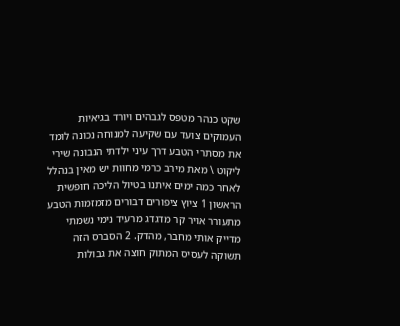שקט כנהר מטפס לגבהים ויורד בגיאיות העמוקים צועד עם שקיעה למנוחה נכונה לומד את מסתרי הטבע דרך עיני ילדתי הנבונה שירי ליקוט \ מאת מירב כרמי מחוות יש מאין בנהלל לאחר כמה ימים איתנו בטיול הליכה חופשית הראשון 1 ציוץ ציפורים דבורים מזמזמות הטבע מתעורר אויר קר מדגדג מרעיד נימי נשמתי מדייק אותי מחבר, מהדק. 2 הסברס הזה תשוקה לעסיס המתוק חוצה את גבולות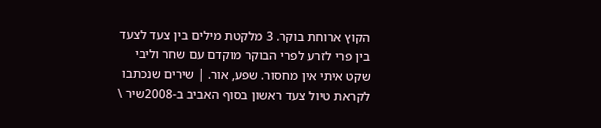הקוץ ארוחת בוקר. 3 מלקטת מילים בין צעד לצעד בין פרי לזרע לפרי הבוקר מוקדם עם שחר וליבי שקט איתי אין מחסור. שפע, אור. | שירים שנכתבו לקראת טיול צעד ראשון בסוף האביב ב-2008שיר \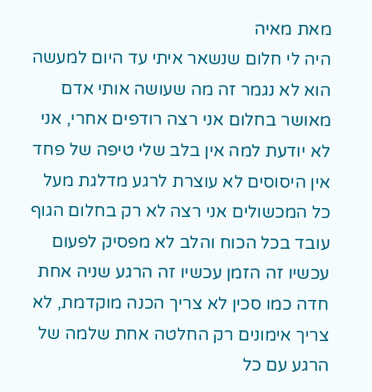מאת מאיה
היה לי חלום שנשאר איתי עד היום למעשה הוא לא נגמר זה מה שעושה אותי אדם מאושר בחלום אני רצה רודפים אחרי, אני לא יודעת למה אין בלב שלי טיפה של פחד אין היסוסים לא עוצרת לרגע מדלגת מעל כל המכשולים אני רצה לא רק בחלום הגוף עובד בכל הכוח והלב לא מפסיק לפעום עכשיו זה הזמן עכשיו זה הרגע שניה אחת חדה כמו סכין לא צריך הכנה מוקדמת, לא צריך אימונים רק החלטה אחת שלמה של הרגע עם כל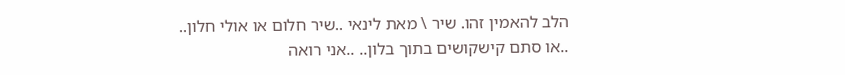הלב להאמין זהו. שיר \ מאת לינאי ..שיר חלום או אולי חלון.. ..או סתם קישקושים בתוך בלון.. ..אני רואה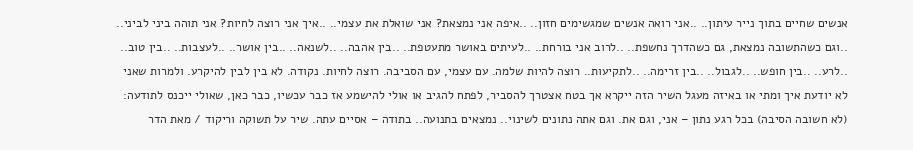אנשים שחיים בתוך נייר עיתון.. ..אני רואה אנשים שמגשימים חזון.. ..איפה אני נמצאת? אני שואלת את עצמי.. ..איך אני רוצה לחיות? אני תוהה ביני לביני.. ..וגם כשהתשובה נמצאת, גם כשהדרך נחשפת.. ..לרוב אני בורחת.. ..לעיתים באושר מתעטפת.. ..בין אהבה.. ..לשנאה.. ..בין אושר.. ..לעצבות.. ..בין טוב.. ..לרע.. ..בין חופש.. ..לגבול.. ..בין זרימה.. ..לתקיעות.. רוצה להיות שלמה. עם עצמי, עם הסביבה. רוצה לחיות. נקודה. לא בין לבין להיקרע. ולמרות שאני לא יודעת איך ומתי או באיזה מעגל השיר הזה ייקרא אך בטח אצטרך להסביר, לפתח להגיב או אולי להישמע אז כבר עכשיו, כבר כאן, שאולי ייכנס לתודעה: (לא חשובה הסיבה) בכל רגע נתון – אני, וגם את. וגם אתה נתונים לשינוי.. נמצאים בתנועה.. בתודה – אסיים עתה. שיר על תשוקה וריקוד / מאת הדר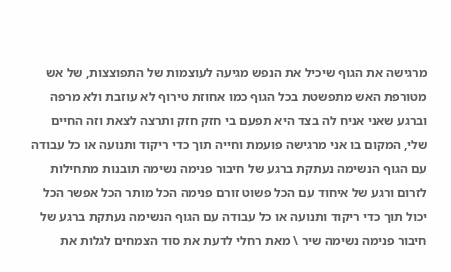מרגישה את הגוף שיכיל את הנפש מגיעה לעוצמות של התפוצצות, של אש מטורפת האש מתפשטת בכל הגוף כמו אחוזת טירוף לא עוזבת ולא מרפה וברגע שאני אניח לה בצד היא תפעם בי חזק חזק ותרצה לצאת וזה החיים שלי, המקום בו אני מרגישה פועמת וחייה תוך כדי ריקוד ותנועה או כל עבודה עם הגוף הנשימה נעתקת ברגע של חיבור פנימה נשימה תובנות מתחילות לזרום ורגע של איחוד עם הכל פשוט זורם פנימה הכל מותר הכל אפשר הכל יכול תוך כדי ריקוד ותנועה או כל עבודה עם הגוף הנשימה נעתקת ברגע של חיבור פנימה נשימה שיר \ מאת רחלי לדעת את סוד הצמחים לגלות את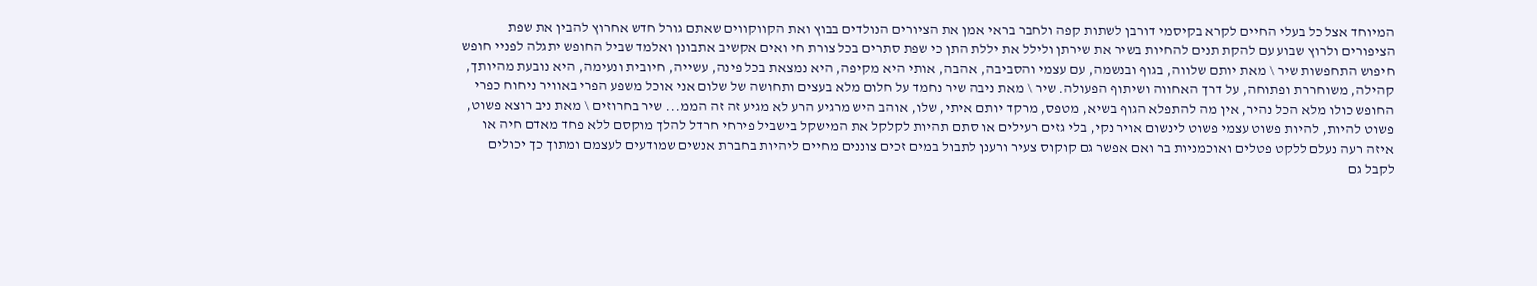המיוחד אצל כל בעלי החיים לקרא בקיסמי דורבן לשתות קפה ולחבר בראי אמן את הציורים הנולדים בבוץ ואת הקווקווים שאתם גורל חדש אחרוץ להבין את שפת הציפורים ולרוץ שבוע עם להקת תנים להחיות בשיר את שירתן ולילל את יללת התן כי שפת סתרים בכל צורת חי ואים אקשיב אתבונן ואלמד שביל החופש יתגלה לפניי חופש חיפוש התחפשות שיר \ מאת יותם שלווה, בגוף ובנשמה, עם עצמי והסביבה, אהבה, אותי היא מקיפה, היא נמצאת בכל פינה, עשייה, חיובית ונעימה, היא נובעת מהיותך, קהילה, משוחררת ופתוחה, על דרך האחווה ושיתוף הפעולה. שיר \ מאת ניבה שיר נחמד על חלום מלא בעצים ותחושה של שלום אני אוכל משפע הפרי באוויר ניחוח כפרי החופש כולו מלא הכל נהיר, אין מה להתפלא הגוף בשיא, מטפס, מרקד יותם איתי, שלו, אוהב היש מרגיע הרע לא מגיע זה זה הממ... שיר בחרוזים \ מאת ניב רוצא פשוט, פשוט להיות, להיות פשוט עצמי פשוט לינשום אויר נקי, בלי גזים רעילים או סתם תהיות לקלקל את המישקל בישביל פירחי חרדל להלך מוקסם ללא פחד מאדם חיה או איזה רעה נעלם ללקט פטלים ואוכמניות בר ואם אפשר גם קוקוס צעיר ורענן לתבול במים זכים צוננים מחיים ליהיות בחברת אנשים שמודעים לעצמם ומתוך כך יכולים לקבל גם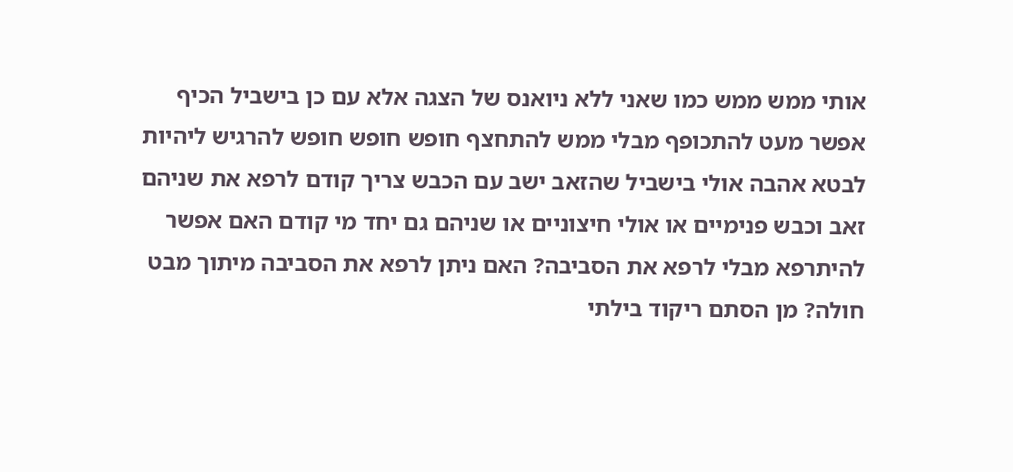אותי ממש ממש כמו שאני ללא ניואנס של הצגה אלא עם כן בישביל הכיף אפשר מעט להתכופף מבלי ממש להתחצף חופש חופש חופש להרגיש ליהיות לבטא אהבה אולי בישביל שהזאב ישב עם הכבש צריך קודם לרפא את שניהם זאב וכבש פנימיים או אולי חיצוניים או שניהם גם יחד מי קודם האם אפשר להיתרפא מבלי לרפא את הסביבה? האם ניתן לרפא את הסביבה מיתוך מבט חולה? מן הסתם ריקוד בילתי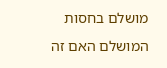מושלם בחסות המושלם האם זה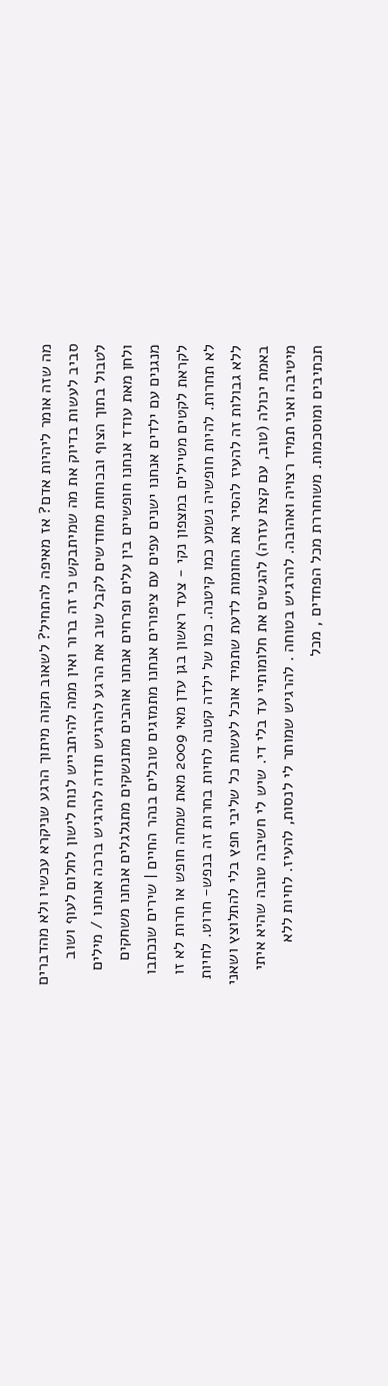מה שזה אומר ליהיות אדם? אז מאיפה להתחיל? לשאוב תקוה מיתוך הרגע שניקרא עכשיו ולא מהדברים סביב לעשות בדיוק את מה שמיתבקש כי זה ברור ואין ממה להיתבייש לנוח לישון לחלום לעוף ושוב לטבול בתוך הצוף ובכוחות מחודשים לקבל שוב את הרגע להרגיש תודה להרגיש ברכה אנחנו / מילים ולחן מאת עודד אנחנו חופשיים בין עלים ופרחים אנחנו אוהבים מתנשקים מתגלגלים אנחנו משחקים מנגנים עם ילדים אנחנו ישנים עפים עם ציפורים אנחנו מתמזגים טובלים בנהר החיים | שירים שנכתבו לקראת לקטים מטיילים במצפון נקי - צעד ראשון בגן עדן מאי 2009 מאת שמחה חופש או חרות לא זו לא תחרות. להיות חופשיה נשמע כמו קיטנה. כמו של ילדה קטנה לחיות בחרות זה בנפש- חרוט. לחיות ללא גבולות זה להעיז להסיר את החומות לדעת שתמיד אוכל לעשות כל שליבי חפץ בלי להתלוצץ ושאני באמת יכולה (טוב, עם קצת עזרה) להגשים את חלומותיי עד בלי די. שיש לי חשיבה טובה שהיא איתי מיטיבה ואני תמיד רצויה ואהובה. להרגיש בטוחה . להרגיש שמותר לי לנסות, להעיז. לחיות ללא תכתיבים ומוסכמות. משוחררת מכל הפחדים , מכל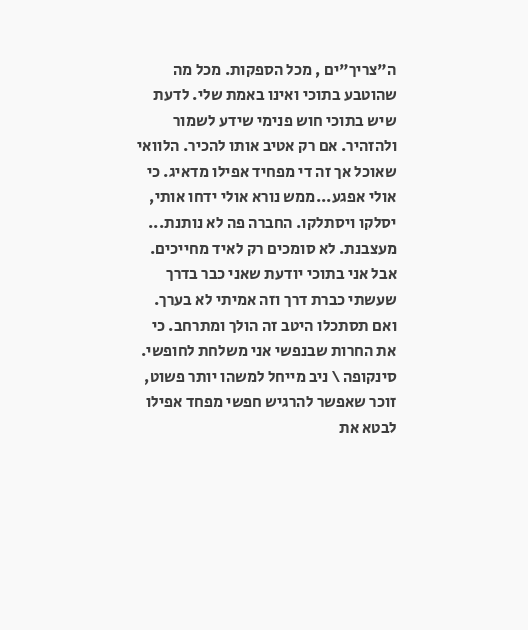ה"צריך"ים , מכל הספקות. מכל מה שהוטבע בתוכי ואינו באמת שלי. לדעת שיש בתוכי חוש פנימי שידע לשמור ולהזהיר. אם רק אטיב אותו להכיר. הלוואי שאוכל אך זה די מפחיד אפילו מדאיג. כי אולי אפגע...ממש נורא אולי ידחו אותי, יסלקו ויסתלקו. החברה פה לא נותנת... מעצבנת. לא סומכים רק לאיד מחייכים. אבל אני בתוכי יודעת שאני כבר בדרך שעשתי כברת דרך וזה אמיתי לא בערך. ואם תסתכלו היטב זה הולך ומתרחב. כי את החרות שבנפשי אני משלחת לחופשי. סינקופה \ ניב מייחל למשהו יותר פשוט, זוכר שאפשר להרגיש חפשי מפחד אפילו לבטא את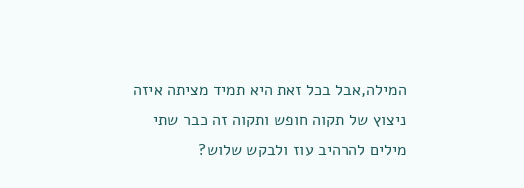המילה,אבל בכל זאת היא תמיד מציתה איזה ניצוץ של תקוה חופש ותקוה זה כבר שתי מילים להרהיב עוז ולבקש שלוש?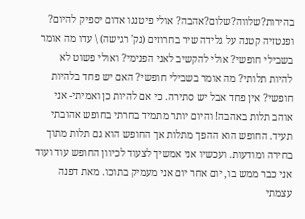בהירות?שלווה?שלום?אהבה? אולי פיטנגו אדום יספיק להיום? ופנטזיה קטנה על גלידה שיר בחרוזים (נק' רגישה) \ עדו מה אומר בשבילי חופשי? אולי להקשיב לאני הפנימי? ואולי פשוט לא להיות תלותי? מה אומר בשבילי חופשי? האם יש פחד בלהיות חופשי? אין פחד אבל יש סתירה. כי אם להיות כן ואמיתי- אני אוהב תלות באהבה! והיום יותר מתמיד בחרתי בחופש אהובתי תעיד. החופש הוא ההפך מתלות אך החופש הוא גם תלות מתוך בחירה ומודעות. ועכשיו אני אמשיך לצעוד לכיוון החופש עוד ועוד אני כבר ממש בו, יום אחר יום אני מעמיק בתוכו. מאת דפנה עצמתי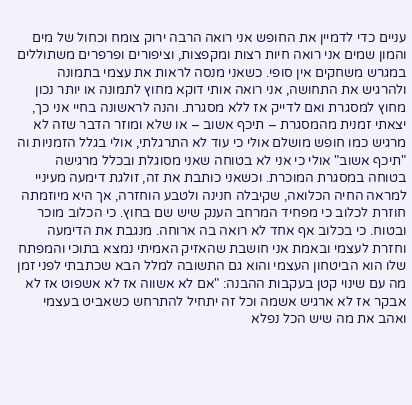עניים כדי לדמיין את החופש אני רואה הרבה ירוק צומח וכחול של מים והמון שמים אני רואה חיות רצות ומקפצות, וציפורים ופרפרים משתוללים במגרש משחקים אין סופי. כשאני מנסה לראות את עצמי בתמונה ולהרגיש את התחושה, אני רואה אותי דוקא מחוץ לתמונה או יותר נכון מחוץ למסגרת ואם לדייק אז ללא מסגרת. והנה לראשונה בחיי אני כך, יצאתי זמנית מהמסגרת – תיכף אשוב – או שלא ומוזר הדבר שזה לא מרגיש כמו חופש מושלם אולי כי עוד לא התרגלתי, אולי בגלל הזמניות וה "תיכף אשוב" אולי כי אני לא בטוחה שאני מסוגלת ובכלל מרגישה בטוחה במסגרת המוכרת. וכשאני כותבת את זה, זולגת דימעה מעיניי למראה החיה הכלואה, שקיבלה חנינה ולטבע הוחזרה, אך היא מיוזמתה חוזרת לכלוב כי מפחיד המרחב הענק שיש שם בחוץ. כי הכלוב מוכר ובטוח. כי בכלוב אף אחד לא רואה בה ארוחה. מנגבת את הדימעה וחזרת לעצמי ובאמת אני חושבת שהאזיק האמיתי נמצא בתוכי והמפתח שלו הוא הביטחון העצמי והוא גם התשובה למלל הבא שכתבתי לפני זמן מה עם שינוי קטן בעקבות ההבנה: "אם לא אשווה אז לא אשפוט אז לא אבקר אז לא ארגיש אשמה וכל זה יתחיל להתרחש כשאביט בעצמי ואהב את מה שיש הכל נפלא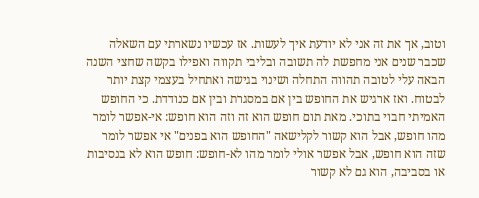וטוב, אך את זה אני לא יודעת איך לעשות. אז עכשיו נשארתי עם השאלה שכבר שנים אני מחפשת לה תשובה ובליבי תקווה ואפילו בקשה שחצי השנה הבאה עלי לטובה תהווה התחלה ושינוי בגישה ואתחיל בעצמי קצת יותר לבטוח. ואז ארגיש את החופש בין אם במסגרת ובין אם כנודדת. כי החופש האמיתי חבוי בתוכי. מאת תום חופש הוא זה וזה הוא חופש: אי-אפשר לומר מהו חופש, אבל הוא קשור לקלישאה "החופש הוא בפנים" אי אפשר לומר שזה הוא חופש, אבל אפשר אולי לומר מהו לא-חופש: חופש הוא לא בנסיבות או בסביבה, הוא גם לא קשור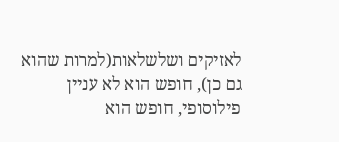לאזיקים ושלשלאות(למרות שהוא גם כן), חופש הוא לא עניין פילוסופי, חופש הוא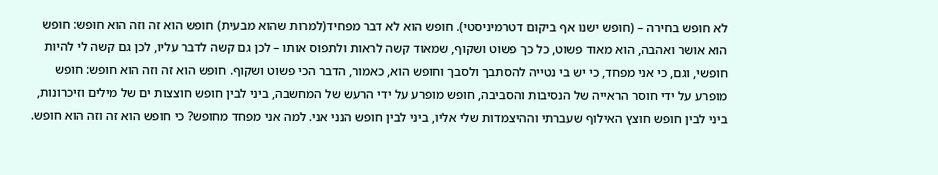לא חופש בחירה – (חופש ישנו אף ביקום דטרמיניסטי). חופש הוא לא דבר מפחיד(למרות שהוא מבעית) חופש הוא זה וזה הוא חופש: חופש הוא אושר ואהבה, הוא מאוד פשוט, כל כך פשוט ושקוף, שמאוד קשה לראות ולתפוס אותו – לכן גם קשה לדבר עליו, לכן גם קשה לי להיות חופשי, וגם, כי אני מפחד, כי יש בי נטייה להסתבך ולסבך וחופש הוא, כאמור, הדבר הכי פשוט ושקוף. חופש הוא זה וזה הוא חופש: חופש מופרע על ידי חוסר הראייה של הנסיבות והסביבה, חופש מופרע על ידי הרעש של המחשבה, ביני לבין חופש חוצצות ים של מילים וזיכרונות, ביני לבין חופש חוצץ האילוף שעברתי וההיצמדות שלי אליו, ביני לבין חופש הנני אני. למה אני מפחד מחופש? כי חופש הוא זה וזה הוא חופש.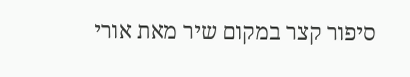סיפור קצר במקום שיר מאת אורי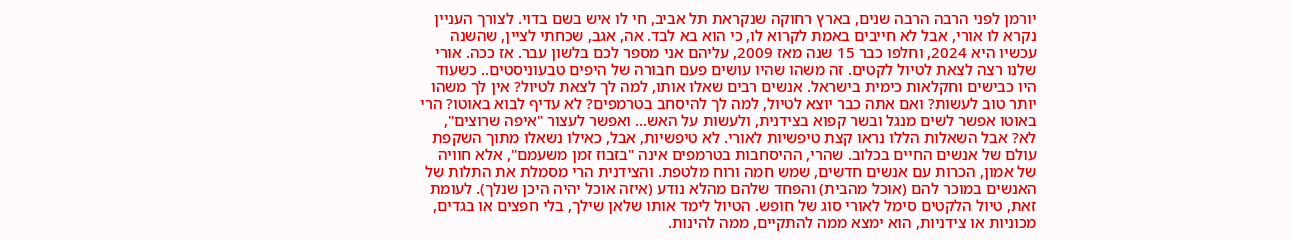יורמן לפני הרבה הרבה שנים, בארץ רחוקה שנקראת תל אביב, חי לו איש בשם בדוי. לצורך העניין נקרא לו אורי, אבל לא חייבים באמת לקרוא לו, כי הוא בא לבד. אה, אגב, שכחתי לציין, שהשנה עכשיו היא 2024, וחלפו כבר 15 שנה מאז 2009, עליהם אני מספר לכם בלשון עבר. אז ככה. אורי שלנו רצה לצאת לטיול לקטים. זה משהו שהיו עושים פעם חבורה של היפים טבעוניסטים.. כשעוד היו כבישים וחקלאות כימית בישראל. אנשים רבים שאלו אותו, למה לך לצאת לטיול? אין לך משהו יותר טוב לעשות? ואם אתה כבר יוצא לטיול, למה לך להיסחב בטרמפים? לא עדיף לבוא באוטו? הרי באוטו אפשר לשים מנגל ובשר קפוא בצידנית, ולעשות על האש... ואפשר לעצור "איפה שרוצים", לא? אבל השאלות הללו נראו קצת טיפשיות לאורי. לא טיפשיות, אבל, כאילו נשאלו מתוך השקפת עולם של אנשים החיים בכלוב. שהרי, ההיסחבות בטרמפים אינה "בזבוז זמן משעמם", אלא חוויה של אמון, הכרות עם אנשים חדשים, שמש חמה ורוח מלטפת. והצידנית הרי מסמלת את התלות של האנשים במוכר להם (אוכל מהבית) והפחד שלהם מהלא נודע (איזה אוכל יהיה היכן שנלך). לעומת זאת, טיול הלקטים סימל לאורי סוג של חופש. הטיול לימד אותו שלאן שילך, בלי חפצים או בגדים, מכוניות או צידניות, הוא ימצא ממה להתקיים, ממה להינות.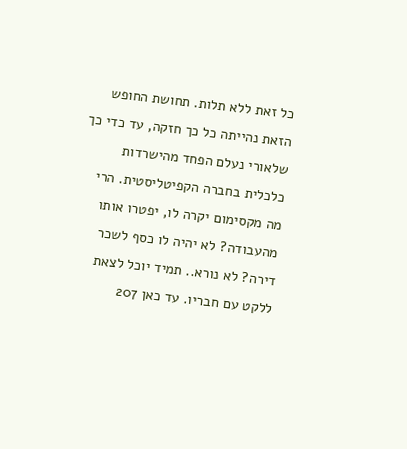כל זאת ללא תלות. תחושת החופש הזאת נהייתה כל כך חזקה, עד כדי כך שלאורי נעלם הפחד מהישרדות כלכלית בחברה הקפיטליסטית. הרי מה מקסימום יקרה לו, יפטרו אותו מהעבודה? לא יהיה לו כסף לשכר דירה? לא נורא.. תמיד יוכל לצאת ללקט עם חבריו. עד כאן 207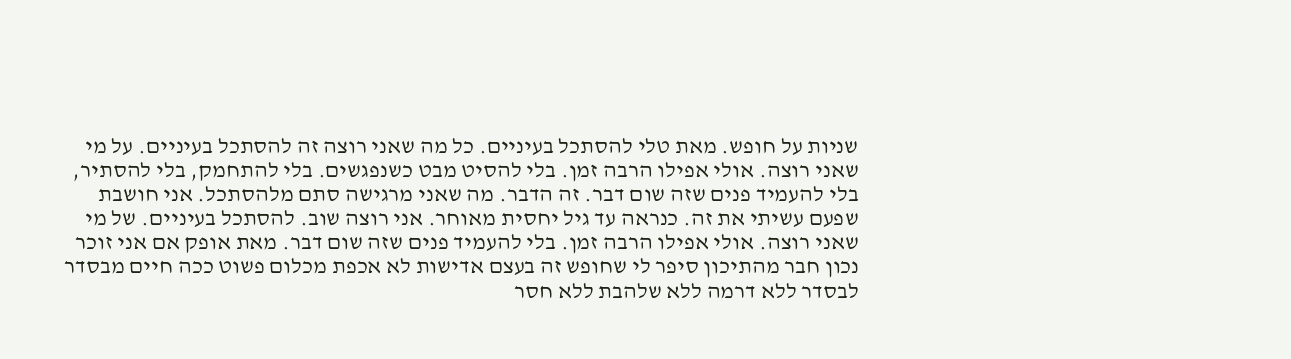שניות על חופש. מאת טלי להסתכל בעיניים. כל מה שאני רוצה זה להסתכל בעיניים. על מי שאני רוצה. אולי אפילו הרבה זמן. בלי להסיט מבט כשנפגשים. בלי להתחמק, בלי להסתיר, בלי להעמיד פנים שזה שום דבר. זה הדבר. מה שאני מרגישה סתם מלהסתכל. אני חושבת שפעם עשיתי את זה. כנראה עד גיל יחסית מאוחר. אני רוצה שוב. להסתכל בעיניים. של מי שאני רוצה. אולי אפילו הרבה זמן. בלי להעמיד פנים שזה שום דבר. מאת אופק אם אני זוכר נכון חבר מהתיכון סיפר לי שחופש זה בעצם אדישות לא אכפת מכלום פשוט ככה חיים מבסדר לבסדר ללא דרמה ללא שלהבת ללא חסר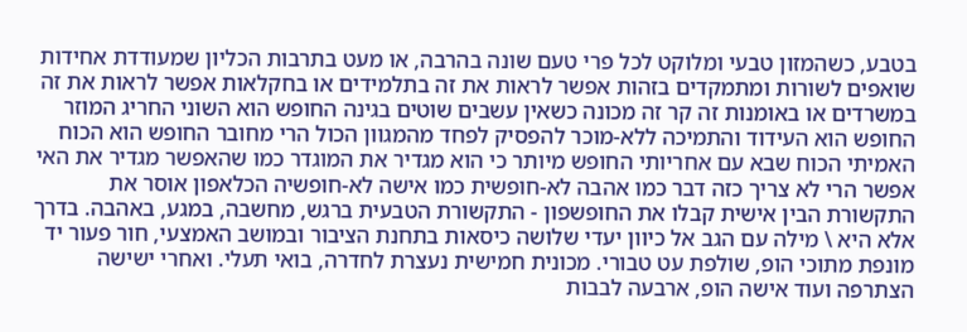בטבע, כשהמזון טבעי ומלוקט לכל פרי טעם שונה בהרבה, או מעט בתרבות הכליון שמעודדת אחידות שואפים לשורות ומתמקדים בזהות אפשר לראות את זה בתלמידים או בחקלאות אפשר לראות את זה במשרדים או באומנות זה קר זה מכונה כשאין עשבים שוטים בגינה החופש הוא השוני החריג המוזר החופש הוא העידוד והתמיכה ללא-מוכר להפסיק לפחד מהמגוון הכול הרי מחובר החופש הוא הכוח האמיתי הכוח שבא עם אחריותי החופש מיותר כי הוא מגדיר את המוגדר כמו שהאפשר מגדיר את האי אפשר הרי לא צריך כזה דבר כמו אהבה לא-חופשית כמו אישה לא-חופשיה הכלאפון אוסר את התקשורת הבין אישית קבלו את החופשפון - התקשורת הטבעית ברגש, מחשבה, במגע, באהבה. בדרך אלא היא \ מילה עם הגב אל כיוון יעדי שלושה כיסאות בתחנת הציבור ובמושב האמצעי, חור פעור יד מונפת מתוכי הופ, שולפת עט טבורי. מכונית חמישית נעצרת לחדרה, בואי תעלי. ואחרי ישישה הצתרפה ועוד אישה הופ, ארבעה לבבות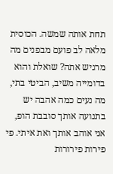תחת אותה שמשה. הכוסית מלאה לב פועם מבפנים מה מרגיש אתה? שואלת והוא בדומייה משיב, הביטי בתי, מה נעים כמה אהבה יש בתנועה אותך סובבת הופ, אני אוהב אותך ואת איתי. פי פירות פירורות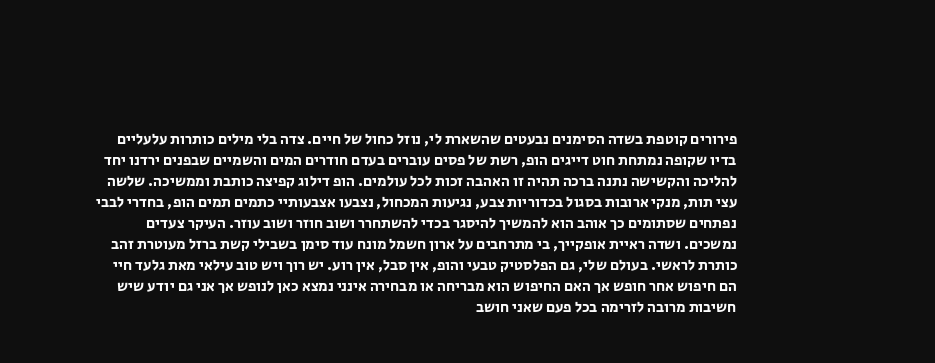פירורים קוטפת בשדה הסימנים נבעטים שהשארת לי, נוזל כחול של חיים. צדה בלי מילים כותרות עלעליים בדיו שקופה נמתחת חוט דייגים הופ, רשת של פסים עוברים בעדם חודרים המים והשמיים שבפנים ירדנו יחד להליכה והקשישה נתנה ברכה תהיה זו האהבה זכות לכל עולמים. הופ דילוג קפיצה כותבת וממשיכה. שלשה עצי תות, מנקי ארובות בסגול בכדוריות צבע, נגיעות המכחול, נצבעו אצבעותיי כתמים תמים הופ, בחדרי לבבי נפתחים שסתומים כך אוהב הוא להמשיך להיסגר בכדי להשתחרר ושוב חוזר ושוב עוזר. העיקר צעדים נמשכים. ושדה ראיית אופקייך, בי מתרחבים על ארון חשמל מונח עוד סימן בשבילי קשת ברזל מעוטרת זהב כותרת לראשי. בעולם שלי, גם הפלסטיק טבעי והופ, אין סבל, אין רוע. יש רוך ויש טוב עילאי מאת גלעד חיי הם חיפוש אחר חופש אך האם החיפוש הוא מבריחה או מבחירה אינני נמצא כאן לנופש אך אני גם יודע שיש חשיבות מרובה לזרימה בכל פעם שאני חושב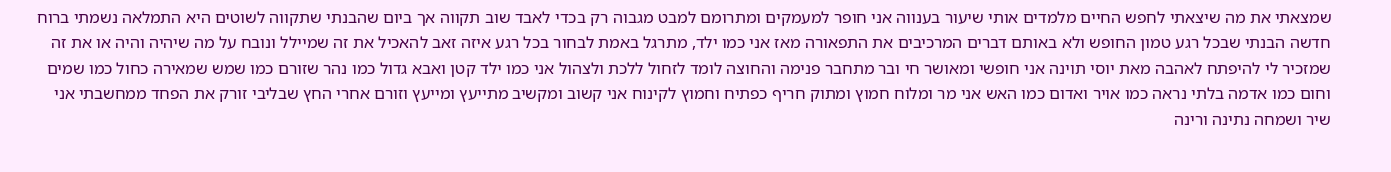שמצאתי את מה שיצאתי לחפש החיים מלמדים אותי שיעור בענווה אני חופר למעמקים ומתרומם למבט מגבוה רק בכדי לאבד שוב תקווה אך ביום שהבנתי שתקווה לשוטים היא התמלאה נשמתי ברוח חדשה הבנתי שבכל רגע טמון החופש ולא באותם דברים המרכיבים את התפאורה מאז אני כמו ילד, מתרגל באמת לבחור בכל רגע איזה זאב להאכיל את זה שמיילל ונובח על מה שיהיה והיה או את זה שמזכיר לי להיפתח לאהבה מאת יוסי תוינה אני חופשי ומאושר חי ובר מתחבר פנימה והחוצה לומד לזחול ללכת ולצהול אני כמו ילד קטן ואבא גדול כמו נהר שזורם כמו שמש שמאירה כחול כמו שמים וחום כמו אדמה בלתי נראה כמו אויר ואדום כמו האש אני מר ומלוח חמוץ ומתוק חריף כפתיח וחמוץ לקינוח אני קשוב ומקשיב מתייעץ ומייעץ וזורם אחרי החץ שבליבי זורק את הפחד ממחשבתי אני שיר ושמחה נתינה ורינה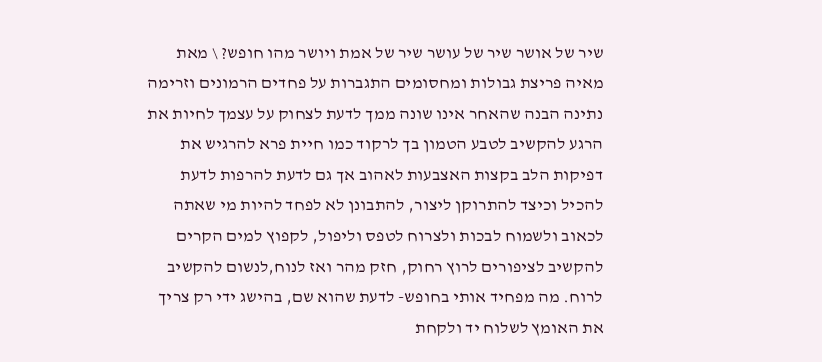שיר של אושר שיר של עושר שיר של אמת ויושר מהו חופש? \ מאת מאיה פריצת גבולות ומחסומים התגברות על פחדים הרמונים וזרימה נתינה הבנה שהאחר אינו שונה ממך לדעת לצחוק על עצמך לחיות את הרגע להקשיב לטבע הטמון בך לרקוד כמו חיית פרא להרגיש את דפיקות הלב בקצות האצבעות לאהוב אך גם לדעת להרפות לדעת להכיל וכיצד להתרוקן ליצור, להתבונן לא לפחד להיות מי שאתה לכאוב ולשמוח לבכות ולצרוח לטפס וליפול, לקפוץ למים הקרים להקשיב לציפורים לרוץ רחוק, חזק מהר ואז לנוח,לנשום להקשיב לרוח. מה מפחיד אותי בחופש- לדעת שהוא שם, בהישג ידי רק צריך את האומץ לשלוח יד ולקחת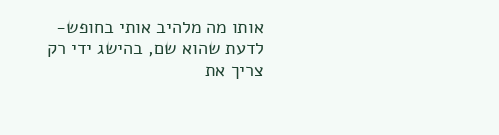אותו מה מלהיב אותי בחופש- לדעת שהוא שם, בהישג ידי רק צריך את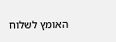האומץ לשלוח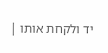יד ולקחת אותו |